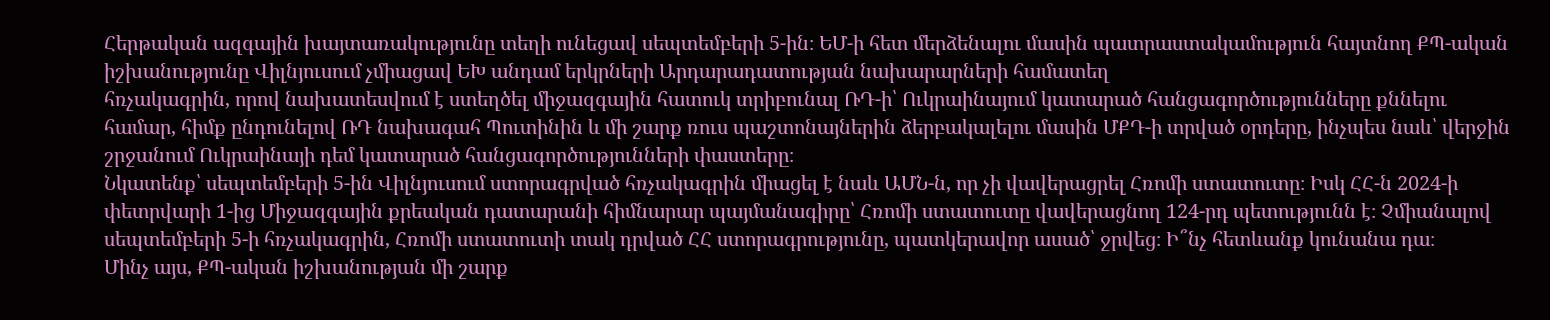Հերթական ազգային խայտառակությունը տեղի ունեցավ սեպտեմբերի 5-ին։ ԵՄ-ի հետ մերձենալու մասին պատրաստակամություն հայտնող ՔՊ-ական իշխանությունը Վիլնյուսում չմիացավ ԵԽ անդամ երկրների Արդարադատության նախարարների համատեղ
հռչակագրին, որով նախատեսվում է ստեղծել միջազգային հատուկ տրիբունալ ՌԴ-ի՝ Ուկրաինայում կատարած հանցագործությունները քննելու համար, հիմք ընդունելով ՌԴ նախագահ Պուտինին և մի շարք ռուս պաշտոնայներին ձերբակալելու մասին ՄՔԴ-ի տրված օրդերը, ինչպես նաև՝ վերջին շրջանում Ուկրաինայի դեմ կատարած հանցագործությունների փաստերը։
Նկատենք՝ սեպտեմբերի 5-ին Վիլնյուսում ստորագրված հռչակագրին միացել է նաև ԱՄՆ-ն, որ չի վավերացրել Հռոմի ստատուտը։ Իսկ ՀՀ-ն 2024-ի փետրվարի 1-ից Միջազգային քրեական դատարանի հիմնարար պայմանագիրը՝ Հռոմի ստատուտը վավերացնող 124-րդ պետությունն է։ Չմիանալով սեպտեմբերի 5-ի հռչակագրին, Հռոմի ստատուտի տակ դրված ՀՀ ստորագրությունը, պատկերավոր ասած՝ ջրվեց։ Ի՞նչ հետևանք կունանա դա։
Մինչ այս, ՔՊ-ական իշխանության մի շարք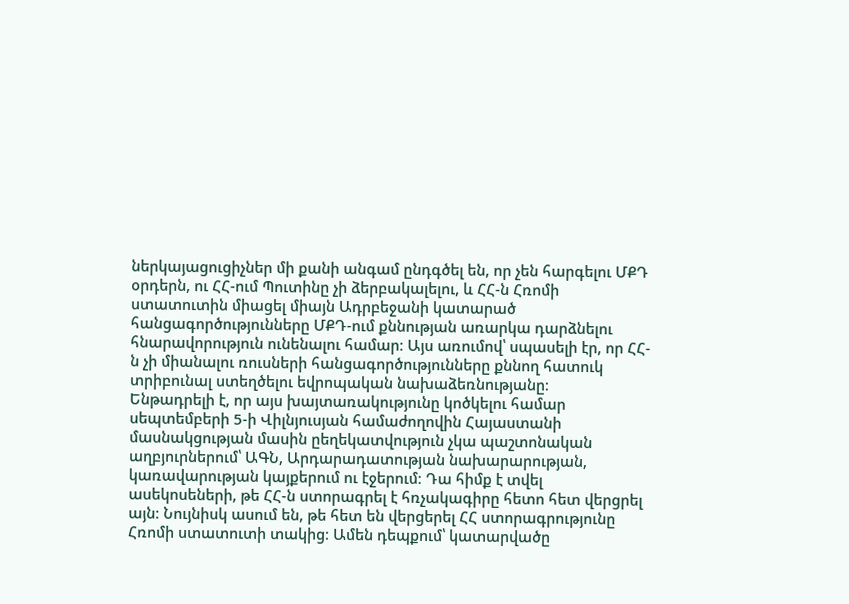ներկայացուցիչներ մի քանի անգամ ընդգծել են, որ չեն հարգելու ՄՔԴ օրդերն, ու ՀՀ-ում Պուտինը չի ձերբակալելու, և ՀՀ-ն Հռոմի ստատուտին միացել միայն Ադրբեջանի կատարած հանցագործությունները ՄՔԴ-ում քննության առարկա դարձնելու հնարավորություն ունենալու համար։ Այս առումով՝ սպասելի էր, որ ՀՀ-ն չի միանալու ռուսների հանցագործությունները քննող հատուկ տրիբունալ ստեղծելու եվրոպական նախաձեռնությանը։
Ենթադրելի է, որ այս խայտառակությունը կոծկելու համար սեպտեմբերի 5-ի Վիլնյուսյան համաժողովին Հայաստանի մասնակցության մասին ըեղեկատվություն չկա պաշտոնական աղբյուրներում՝ ԱԳՆ, Արդարադատության նախարարության, կառավարության կայքերում ու էջերում։ Դա հիմք է տվել ասեկոսեների, թե ՀՀ-ն ստորագրել է հռչակագիրը հետո հետ վերցրել այն։ Նույնիսկ ասում են, թե հետ են վերցերել ՀՀ ստորագրությունը Հռոմի ստատուտի տակից։ Ամեն դեպքում՝ կատարվածը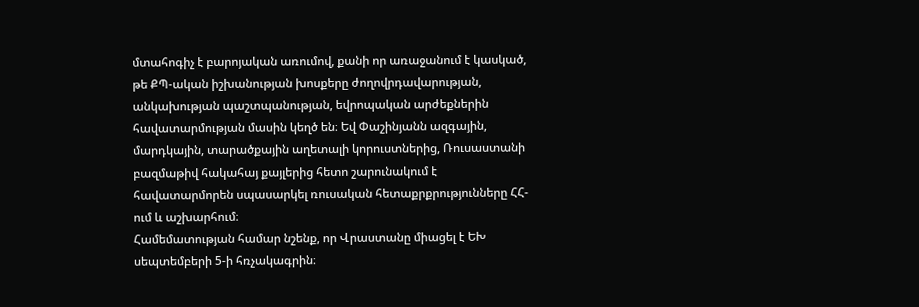մտահոգիչ է բարոյական առումով, քանի որ առաջանում է կասկած, թե ՔՊ-ական իշխանության խոսքերը ժողովրդավարության, անկախության պաշտպանության, եվրոպական արժեքներին հավատարմության մասին կեղծ են։ Եվ Փաշինյանն ազգային, մարդկային, տարածքային աղետալի կորուստներից, Ռուսաստանի բազմաթիվ հակահայ քայլերից հետո շարունակում է հավատարմորեն սպասարկել ռուսական հետաքրքրությունները ՀՀ-ում և աշխարհում։
Համեմատության համար նշենք, որ Վրաստանը միացել է ԵԽ սեպտեմբերի 5-ի հռչակագրին։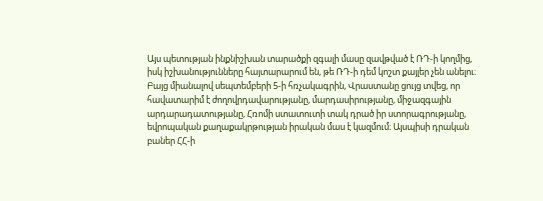Այս պետության ինքնիշխան տարածքի զգալի մասը զավթված է ՌԴ-ի կողմից, իսկ իշխանությունները հայտարարում են, թե ՌԴ-ի դեմ կոշտ քայլեր չեն անելու։ Բայց միանալով սեպտեմբերի 5-ի հռչակագրին, Վրաստանը ցույց տվեց, որ հավատարիմ է ժողովրդավարությանը, մարդասիրությանը, միջազգային արդարադատությանը, Հռոմի ստատուտի տակ դրած իր ստորագրությանը, եվրոպական քաղաքակրթության իրական մաս է կազմում։ Այսպիսի դրական բաներ ՀՀ-ի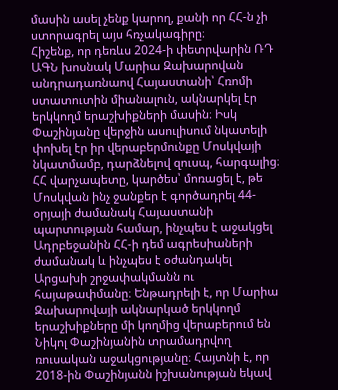մասին ասել չենք կարող, քանի որ ՀՀ-ն չի ստորագրել այս հռչակագիրը։
Հիշենք, որ դեռևս 2024-ի փետրվարին ՌԴ ԱԳՆ խոսնակ Մարիա Զախարովան անդրադառնաով Հայաստանի՝ Հռոմի ստատուտին միանալուն, ակնարկել էր երկկողմ երաշխիքների մասին։ Իսկ Փաշինյանը վերջին ասուլիսում նկատելի փոխել էր իր վերաբերմունքը Մոսկվայի նկատմամբ, դարձնելով զուսպ, հարգալից։ ՀՀ վարչապետը, կարծես՝ մոռացել է, թե Մոսկվան ինչ ջանքեր է գործադրել 44-օրյայի ժամանակ Հայաստանի պարտության համար, ինչպես է աջակցել Ադրբեջանին ՀՀ-ի դեմ ագրեսիաների ժամանակ և ինչպես է օժանդակել Արցախի շրջափակմանն ու հայաթափմանը։ Ենթադրելի է, որ Մարիա Զախարովայի ակնարկած երկկողմ երաշխիքները մի կողմից վերաբերում են Նիկոլ Փաշինյանին տրամադրվող ռուսական աջակցությանը։ Հայտնի է, որ 2018-ին Փաշինյանն իշխանության եկավ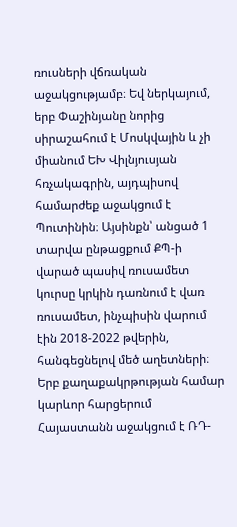ռուսների վճռական աջակցությամբ։ Եվ ներկայում, երբ Փաշինյանը նորից սիրաշահում է Մոսկվային և չի միանում ԵԽ Վիլնյուսյան հռչակագրին, այդպիսով համարժեք աջակցում է Պուտինին։ Այսինքն՝ անցած 1 տարվա ընթացքում ՔՊ-ի վարած պասիվ ռուսամետ կուրսը կրկին դառնում է վառ ռուսամետ, ինչպիսին վարում էին 2018-2022 թվերին, հանգեցնելով մեծ աղետների։
Երբ քաղաքակրթության համար կարևոր հարցերում Հայաստանն աջակցում է ՌԴ-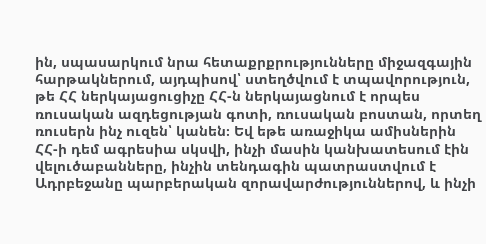ին, սպասարկում նրա հետաքրքրությունները միջազգային հարթակներում, այդպիսով՝ ստեղծվում է տպավորություն, թե ՀՀ ներկայացուցիչը ՀՀ-ն ներկայացնում է որպես ռուսական ազդեցության գոտի, ռուսական բոստան, որտեղ ռուսերն ինչ ուզեն՝ կանեն։ Եվ եթե առաջիկա ամիսներին ՀՀ-ի դեմ ագրեսիա սկսվի, ինչի մասին կանխատեսում էին վելուծաբանները, ինչին տենդագին պատրաստվում է Ադրբեջանը պարբերական զորավարժություններով, և ինչի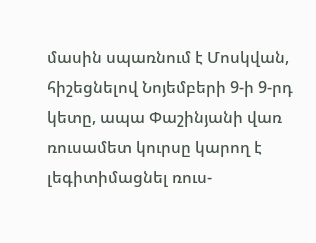մասին սպառնում է Մոսկվան, հիշեցնելով Նոյեմբերի 9-ի 9-րդ կետը, ապա Փաշինյանի վառ ռուսամետ կուրսը կարող է լեգիտիմացնել ռուս-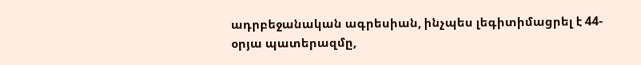ադրբեջանական ագրեսիան, ինչպես լեգիտիմացրել է 44-օրյա պատերազմը,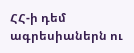ՀՀ-ի դեմ ագրեսիաներն ու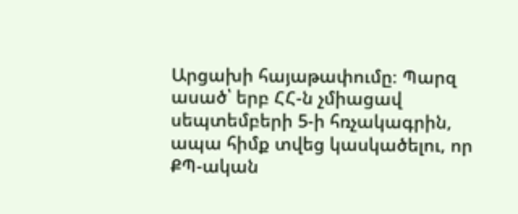Արցախի հայաթափումը։ Պարզ ասած՝ երբ ՀՀ-ն չմիացավ սեպտեմբերի 5-ի հռչակագրին, ապա հիմք տվեց կասկածելու, որ ՔՊ-ական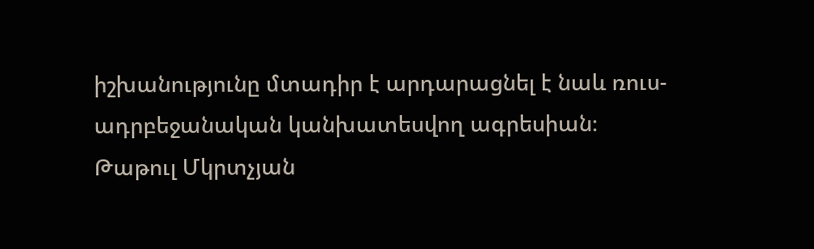իշխանությունը մտադիր է արդարացնել է նաև ռուս-ադրբեջանական կանխատեսվող ագրեսիան։
Թաթուլ Մկրտչյան